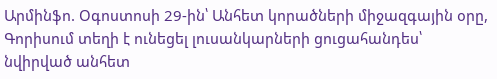Արմինֆո. Օգոստոսի 29-ին՝ Անհետ կորածների միջազգային օրը, Գորիսում տեղի է ունեցել լուսանկարների ցուցահանդես՝ նվիրված անհետ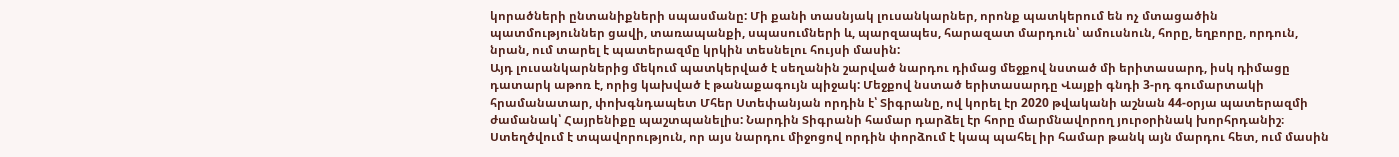կորածների ընտանիքների սպասմանը: Մի քանի տասնյակ լուսանկարներ, որոնք պատկերում են ոչ մտացածին պատմություններ ցավի, տառապանքի, սպասումների և, պարզապես, հարազատ մարդուն՝ ամուսնուն, հորը, եղբորը, որդուն, նրան, ում տարել է պատերազմը կրկին տեսնելու հույսի մասին:
Այդ լուսանկարներից մեկում պատկերված է սեղանին շարված նարդու դիմաց մեջքով նստած մի երիտասարդ, իսկ դիմացը դատարկ աթոռ է, որից կախված է թանաքագույն պիջակ: Մեջքով նստած երիտասարդը Վայքի գնդի 3-րդ գումարտակի հրամանատար, փոխգնդապետ Մհեր Ստեփանյան որդին է՝ Տիգրանը, ով կորել էր 2020 թվականի աշնան 44-օրյա պատերազմի ժամանակ՝ Հայրենիքը պաշտպանելիս: Նարդին Տիգրանի համար դարձել էր հորը մարմնավորող յուրօրինակ խորհրդանիշ։ Ստեղծվում է տպավորություն, որ այս նարդու միջոցով որդին փորձում է կապ պահել իր համար թանկ այն մարդու հետ, ում մասին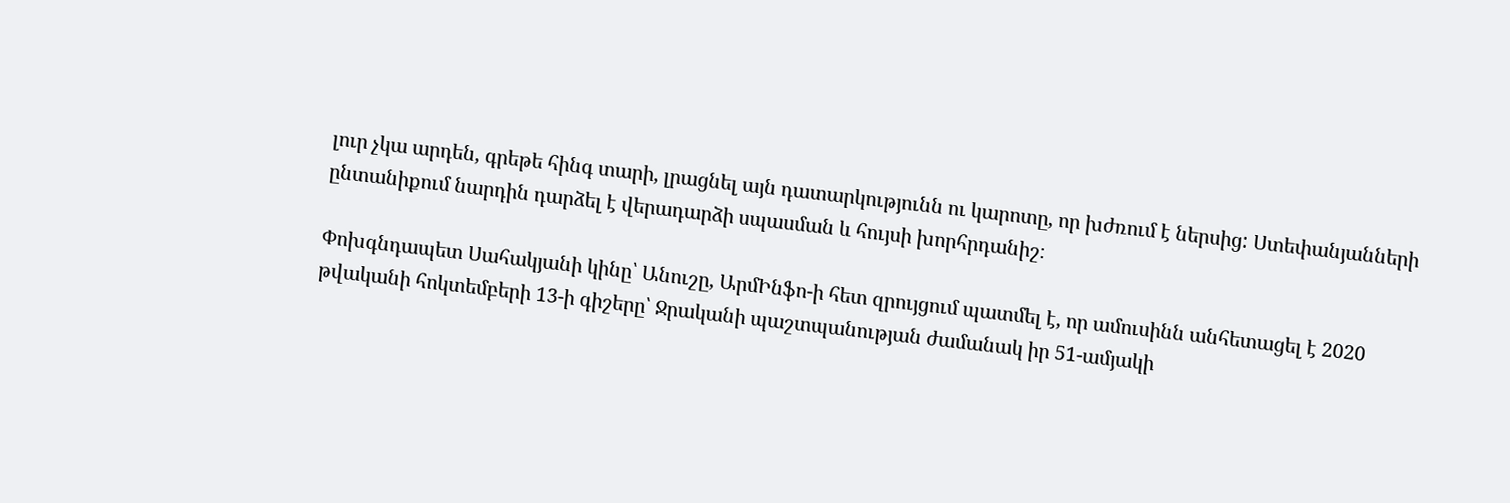լուր չկա արդեն, գրեթե հինգ տարի, լրացնել այն դատարկությունն ու կարոտը, որ խժռում է ներսից: Ստեփանյանների ընտանիքում նարդին դարձել է վերադարձի սպասման և հույսի խորհրդանիշ։

Փոխգնդապետ Սահակյանի կինը՝ Անուշը, ԱրմԻնֆո-ի հետ զրույցում պատմել է, որ ամուսինն անհետացել է 2020 թվականի հոկտեմբերի 13-ի գիշերը՝ Ջրականի պաշտպանության ժամանակ իր 51-ամյակի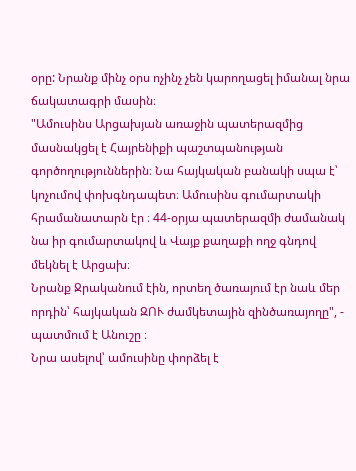օրը: Նրանք մինչ օրս ոչինչ չեն կարողացել իմանալ նրա ճակատագրի մասին։
"Ամուսինս Արցախյան առաջին պատերազմից մասնակցել է Հայրենիքի պաշտպանության գործողություններին։ Նա հայկական բանակի սպա է՝ կոչումով փոխգնդապետ։ Ամուսինս գումարտակի հրամանատարն էր ։ 44-օրյա պատերազմի ժամանակ նա իր գումարտակով և Վայք քաղաքի ողջ գնդով մեկնել է Արցախ։
Նրանք Ջրականում էին, որտեղ ծառայում էր նաև մեր որդին՝ հայկական ԶՈՒ ժամկետային զինծառայողը", - պատմում է Անուշը ։
Նրա ասելով՝ ամուսինը փորձել է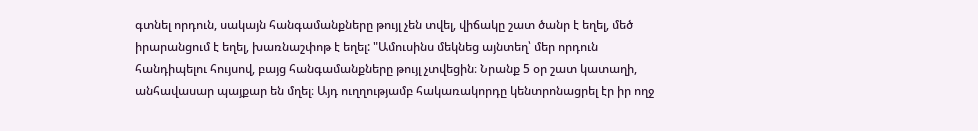գտնել որդուն, սակայն հանգամանքները թույլ չեն տվել, վիճակը շատ ծանր է եղել, մեծ իրարանցում է եղել, խառնաշփոթ է եղել: "Ամուսինս մեկնեց այնտեղ՝ մեր որդուն հանդիպելու հույսով, բայց հանգամանքները թույլ չտվեցին։ Նրանք 5 օր շատ կատաղի, անհավասար պայքար են մղել։ Այդ ուղղությամբ հակառակորդը կենտրոնացրել էր իր ողջ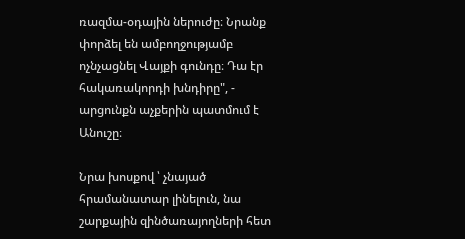ռազմա-օդային ներուժը։ Նրանք փորձել են ամբողջությամբ ոչնչացնել Վայքի գունդը։ Դա էր հակառակորդի խնդիրը", - արցունքն աչքերին պատմում է Անուշը։

Նրա խոսքով ՝ չնայած հրամանատար լինելուն, նա շարքային զինծառայողների հետ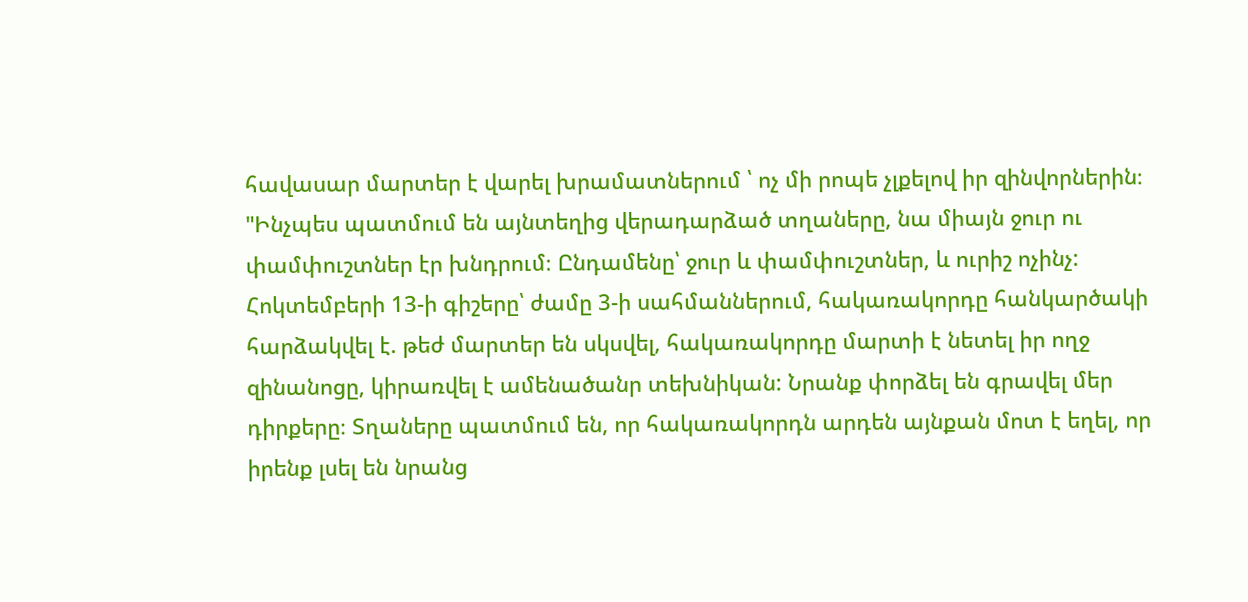հավասար մարտեր է վարել խրամատներում ՝ ոչ մի րոպե չլքելով իր զինվորներին։ "Ինչպես պատմում են այնտեղից վերադարձած տղաները, նա միայն ջուր ու փամփուշտներ էր խնդրում։ Ընդամենը՝ ջուր և փամփուշտներ, և ուրիշ ոչինչ: Հոկտեմբերի 13-ի գիշերը՝ ժամը 3-ի սահմաններում, հակառակորդը հանկարծակի հարձակվել է. թեժ մարտեր են սկսվել, հակառակորդը մարտի է նետել իր ողջ զինանոցը, կիրառվել է ամենածանր տեխնիկան: Նրանք փորձել են գրավել մեր դիրքերը։ Տղաները պատմում են, որ հակառակորդն արդեն այնքան մոտ է եղել, որ իրենք լսել են նրանց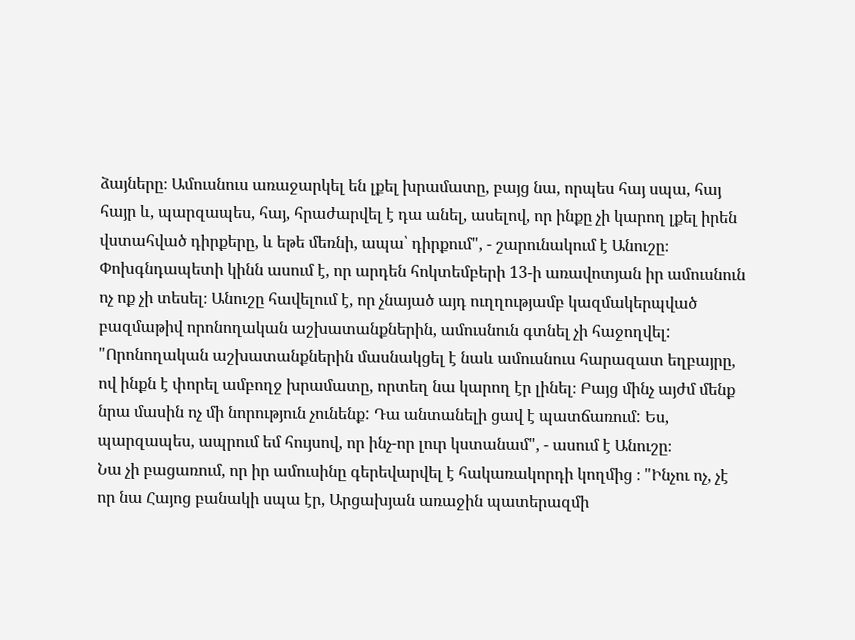ձայները։ Ամուսնուս առաջարկել են լքել խրամատը, բայց նա, որպես հայ սպա, հայ հայր և, պարզապես, հայ, հրաժարվել է դա անել, ասելով, որ ինքը չի կարող լքել իրեն վստահված դիրքերը, և եթե մեռնի, ապա՝ դիրքում", - շարունակում է Անուշը։
Փոխգնդապետի կինն ասում է, որ արդեն հոկտեմբերի 13-ի առավոտյան իր ամուսնուն ոչ ոք չի տեսել։ Անուշը հավելում է, որ չնայած այդ ուղղությամբ կազմակերպված բազմաթիվ որոնողական աշխատանքներին, ամուսնուն գտնել չի հաջողվել: "Որոնողական աշխատանքներին մասնակցել է նաև ամուսնուս հարազատ եղբայրը, ով ինքն է փորել ամբողջ խրամատը, որտեղ նա կարող էր լինել։ Բայց մինչ այժմ մենք նրա մասին ոչ մի նորություն չունենք: Դա անտանելի ցավ է պատճառում: Ես, պարզապես, ապրում եմ հույսով, որ ինչ-որ լուր կստանամ", - ասում է Անուշը։
Նա չի բացառում, որ իր ամուսինը գերեվարվել է հակառակորդի կողմից ։ "Ինչու ոչ, չէ որ նա Հայոց բանակի սպա էր, Արցախյան առաջին պատերազմի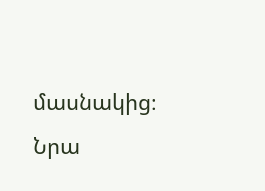մասնակից։ Նրա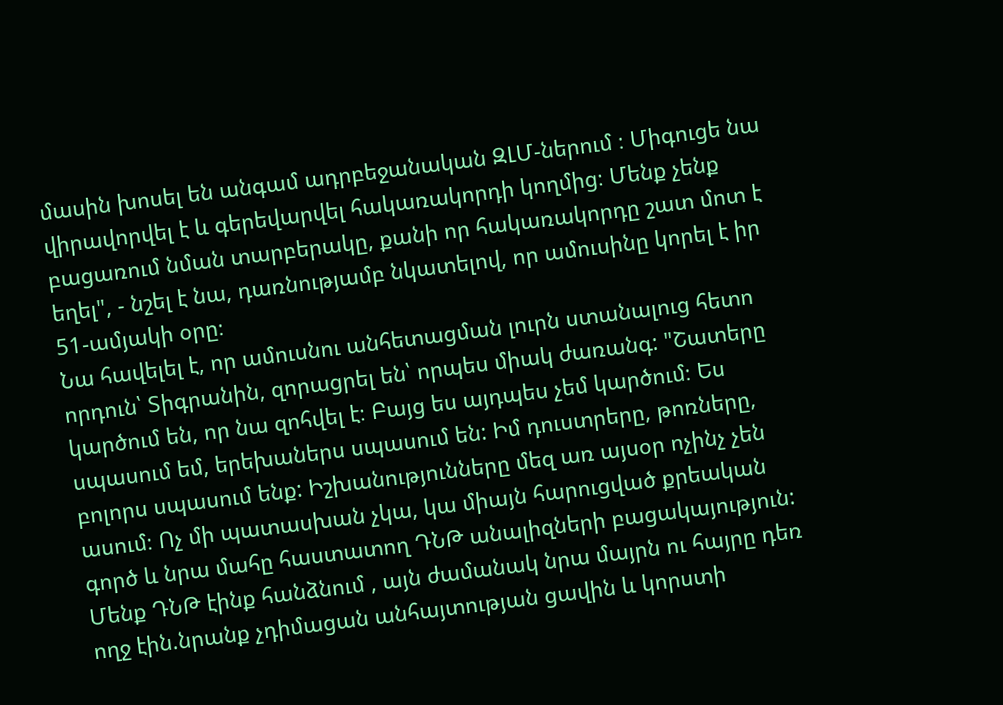մասին խոսել են անգամ ադրբեջանական ԶԼՄ-ներում ։ Միգուցե նա վիրավորվել է և գերեվարվել հակառակորդի կողմից։ Մենք չենք բացառում նման տարբերակը, քանի որ հակառակորդը շատ մոտ է եղել", - նշել է նա, դառնությամբ նկատելով, որ ամուսինը կորել է իր 51-ամյակի օրը։
Նա հավելել է, որ ամուսնու անհետացման լուրն ստանալուց հետո որդուն՝ Տիգրանին, զորացրել են՝ որպես միակ ժառանգ: "Շատերը կարծում են, որ նա զոհվել է։ Բայց ես այդպես չեմ կարծում։ Ես սպասում եմ, երեխաներս սպասում են: Իմ դուստրերը, թոռները, բոլորս սպասում ենք: Իշխանությունները մեզ առ այսօր ոչինչ չեն ասում։ Ոչ մի պատասխան չկա, կա միայն հարուցված քրեական գործ և նրա մահը հաստատող ԴՆԹ անալիզների բացակայություն: Մենք ԴՆԹ էինք հանձնում , այն ժամանակ նրա մայրն ու հայրը դեռ ողջ էին.նրանք չդիմացան անհայտության ցավին և կորստի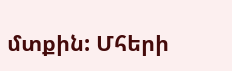մտքին: Մհերի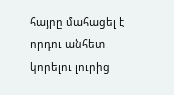հայրը մահացել է որդու անհետ կորելու լուրից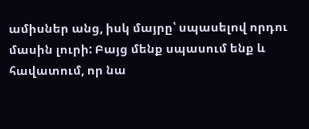ամիսներ անց, իսկ մայրը՝ սպասելով որդու մասին լուրի: Բայց մենք սպասում ենք և հավատում, որ նա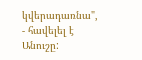կվերադառնա", - հավելել է Անուշը: